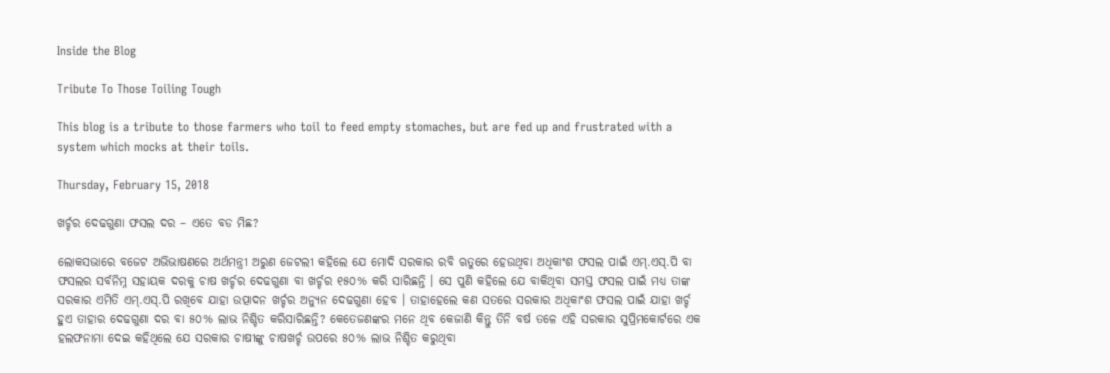Inside the Blog

Tribute To Those Toiling Tough

This blog is a tribute to those farmers who toil to feed empty stomaches, but are fed up and frustrated with a system which mocks at their toils.

Thursday, February 15, 2018

ଖର୍ଚ୍ଚର ଦେଢଗୁଣା ଫସଲ ଦର – ଏତେ ବଡ ମିଛ?

ଲୋକସଭାରେ ବଜେଟ ଅଭିଭାଷଣରେ ଅର୍ଥମନ୍ତ୍ରୀ ଅରୁଣ ଜେଟଲୀ କହିଲେ ଯେ ମୋଦି ସରକାର ରବି ଋତୁରେ ହେଉଥିବା ଅଧିକାଂଶ ଫସଲ ପାଇଁ ଏମ୍.ଏସ୍.ପି ବା ଫସଲର ସର୍ବନିମ୍ନ ସହାୟକ ଦରକୁ ଚାଷ ଖର୍ଚ୍ଚର ଦେଢଗୁଣା ବା ଖର୍ଚ୍ଚର ୧୫୦% କରି ସାରିଛନ୍ତି । ସେ ପୁଣି କହିଲେ ଯେ ବାକିଥିବା ସମସ୍ତ ଫସଲ ପାଇଁ ମଧ୍ୟ ତାଙ୍କ ସରକାର ଏମିତି ଏମ୍.ଏସ୍.ପି ରଖିବେ ଯାହା ଉତ୍ପାଦନ ଖର୍ଚ୍ଚର ଅନ୍ୟୁନ ଦେଢଗୁଣା ହେବ । ତାହାହେଲେ କଣ ସତରେ ସରକାର ଅଧିକାଂଶ ଫସଲ ପାଇଁ ଯାହା ଖର୍ଚ୍ଚ ହୁଏ ତାହାର ଦେଢଗୁଣା ଦର ବା ୫୦% ଲାଭ ନିଶ୍ଚିତ କରିସାରିଛନ୍ତି? କେତେଜଣଙ୍କର ମନେ ଥିବ କେଜାଣି କିନ୍ତୁ ତିନି ବର୍ଷ ତଳେ ଏହି ସରକାର ସୁପ୍ରିମକୋର୍ଟରେ ଏକ ହଲଫନାମା ଦେଇ କହିଥିଲେ ଯେ ସରକାର ଚାଷୀଙ୍କୁ ଚାଷଖର୍ଚ୍ଚ ଉପରେ ୫୦% ଲାଭ ନିଶ୍ଚିତ କରୁଥିବା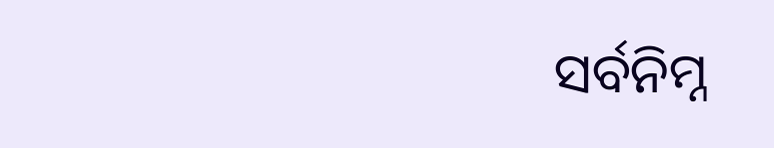ସର୍ବନିମ୍ନ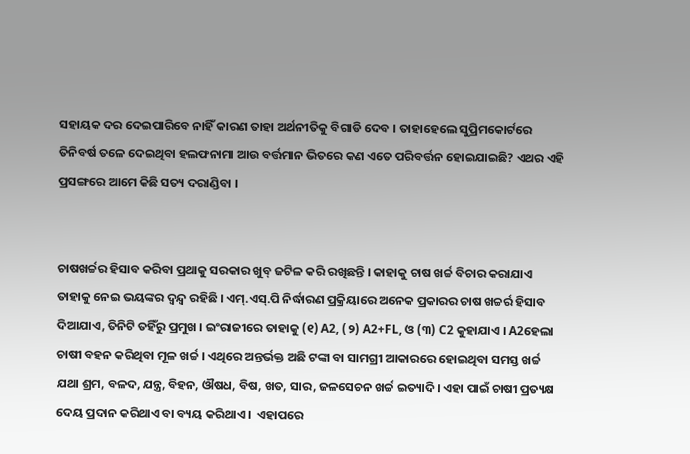ସହାୟକ ଦର ଦେଇପାରିବେ ନାହିଁ କାରଣ ତାହା ଅର୍ଥନୀତିକୁ ବିଗାଡି ଦେବ । ତାହାହେଲେ ସୁପ୍ରିମକୋର୍ଟରେ ତିନିବର୍ଷ ତଳେ ଦେଇଥିବା ହଲଫନାମା ଆଉ ବର୍ତ୍ତମାନ ଭିତରେ କଣ ଏତେ ପରିବର୍ତ୍ତନ ହୋଇଯାଇଛି? ଏଥର ଏହି ପ୍ରସଙ୍ଗରେ ଆମେ କିଛି ସତ୍ୟ ଦରାଣ୍ଡିବା ।


ଚାଷଖର୍ଚ୍ଚର ହିସାବ କରିବା ପ୍ରଥାକୁ ସରକାର ଖୁବ୍ ଜଟିଳ କରି ରଖିଛନ୍ତି । କାହାକୁ ଚାଷ ଖର୍ଚ୍ଚ ବିଚାର କରାଯାଏ ତାହାକୁ ନେଇ ଭୟଙ୍କର ଦ୍ୱନ୍ଦ୍ୱ ରହିଛି । ଏମ୍.ଏସ୍.ପି ନିର୍ଦ୍ଧାରଣ ପ୍ରକ୍ରିୟାରେ ଅନେକ ପ୍ରକାରର ଚାଷ ଖଚ୍ଚର୍ର ହିସାବ ଦିଆଯାଏ, ତିନିଟି ତହିଁରୁ ପ୍ରମୁଖ । ଇଂରାଜୀରେ ତାହାକୁ (୧) A2, (୨) A2+FL, ଓ (୩) C2 କୁହାଯାଏ । A2ହେଲା ଚାଷୀ ବହନ କରିଥିବା ମୂଳ ଖର୍ଚ୍ଚ । ଏଥିରେ ଅନ୍ତର୍ଭକ୍ତ ଅଛି ଟଙ୍କା ବା ସାମଗ୍ରୀ ଆକାରରେ ହୋଇଥିବା ସମସ୍ତ ଖର୍ଚ୍ଚ ଯଥା ଶ୍ରମ, ବଳଦ, ଯନ୍ତ୍ର, ବିହନ, ଔଷଧ, ବିଷ, ଖତ, ସାର, ଜଳସେଚନ ଖର୍ଚ୍ଚ ଇତ୍ୟାଦି । ଏହା ପାଇଁ ଚାଷୀ ପ୍ରତ୍ୟକ୍ଷ ଦେୟ ପ୍ରଦାନ କରିଥାଏ ବା ବ୍ୟୟ କରିଥାଏ ।  ଏହାପରେ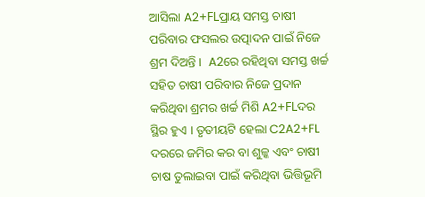ଆସିଲା A2+FLପ୍ରାୟ ସମସ୍ତ ଚାଷୀ ପରିବାର ଫସଲର ଉତ୍ପାଦନ ପାଇଁ ନିଜେ ଶ୍ରମ ଦିଅନ୍ତି ।  A2ରେ ରହିଥିବା ସମସ୍ତ ଖର୍ଚ୍ଚ ସହିତ ଚାଷୀ ପରିବାର ନିଜେ ପ୍ରଦାନ କରିଥିବା ଶ୍ରମର ଖର୍ଚ୍ଚ ମିଶି A2+FLଦର ସ୍ଥିର ହୁଏ । ତୃତୀୟଟି ହେଲା C2A2+FL ଦରରେ ଜମିର କର ବା ଶୁଳ୍କ ଏବଂ ଚାଷୀ ଚାଷ ତୁଲାଇବା ପାଇଁ କରିଥିବା ଭିତ୍ତିଭୂମି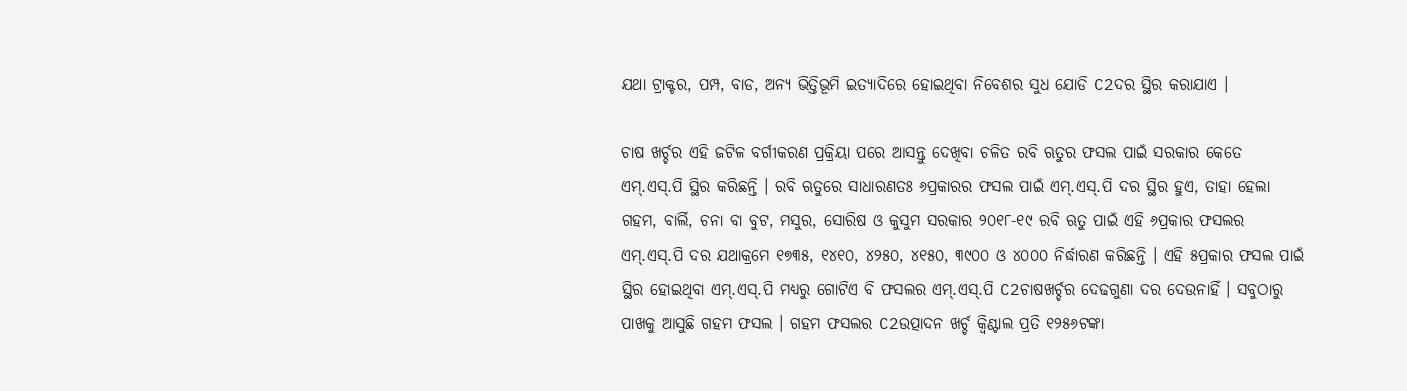ଯଥା ଟ୍ରାକ୍ଟର, ପମ୍ପ, ବାଡ, ଅନ୍ୟ ଭିତ୍ତିଭୂମି ଇତ୍ୟାଦିରେ ହୋଇଥିବା ନିବେଶର ସୁଧ ଯୋଡି C2ଦର ସ୍ଥିର କରାଯାଏ ।

ଚାଷ ଖର୍ଚ୍ଚର ଏହି ଜଟିଳ ବର୍ଗୀକରଣ ପ୍ରକ୍ରିୟା ପରେ ଆସନ୍ତୁ ଦେଖିବା ଚଳିତ ରବି ଋତୁର ଫସଲ ପାଇଁ ସରକାର କେତେ ଏମ୍.ଏସ୍.ପି ସ୍ଥିର କରିଛନ୍ତି । ରବି ଋତୁରେ ସାଧାରଣତଃ ୬ପ୍ରକାରର ଫସଲ ପାଇଁ ଏମ୍.ଏସ୍.ପି ଦର ସ୍ଥିର ହୁଏ, ତାହା ହେଲା ଗହମ, ବାର୍ଲି, ଚନା ବା ବୁଟ, ମସୁର, ସୋରିଷ ଓ କୁସୁମ ସରକାର ୨୦୧୮-୧୯ ରବି ଋତୁ ପାଇଁ ଏହି ୬ପ୍ରକାର ଫସଲର ଏମ୍.ଏସ୍.ପି ଦର ଯଥାକ୍ରମେ ୧୭୩୫, ୧୪୧୦, ୪୨୫୦, ୪୧୫୦, ୩୯୦୦ ଓ ୪୦୦୦ ନିର୍ଦ୍ଧାରଣ କରିଛନ୍ତି । ଏହି ୫ପ୍ରକାର ଫସଲ ପାଇଁ ସ୍ଥିର ହୋଇଥିବା ଏମ୍.ଏସ୍.ପି ମଧ୍ୟରୁ ଗୋଟିଏ ବି ଫସଲର ଏମ୍.ଏସ୍.ପି C2ଚାଷଖର୍ଚ୍ଚର ଦେଢଗୁଣା ଦର ଦେଉନାହିଁ । ସବୁଠାରୁ ପାଖକୁ ଆସୁଛି ଗହମ ଫସଲ । ଗହମ ଫସଲର C2ଉତ୍ପାଦନ ଖର୍ଚ୍ଚ କ୍ୱିଣ୍ଟାଲ ପ୍ରତି ୧୨୫୬ଟଙ୍କା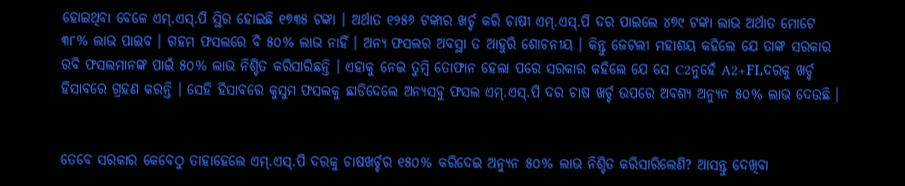ହୋଇଥିବା ବେଳେ ଏମ୍.ଏସ୍.ପି ସ୍ଥିର ହୋଇଛି ୧୭୩୫ ଟଙ୍କା । ଅର୍ଥାତ ୧୨୫୬ ଟଙ୍କାର ଖର୍ଚ୍ଚ କରି ଚାଷୀ ଏମ୍.ଏସ୍.ପି ଦର ପାଇଲେ ୪୭୯ ଟଙ୍କା ଲାଭ ଅର୍ଥାତ ମୋଟେ ୩୮% ଲାଭ ପାଇବ । ଗହମ ଫସଲରେ ବି ୫୦% ଲାଭ ନାହିଁ । ଅନ୍ୟ ଫସଲର ଅବସ୍ଥା ତ ଆହୁରି ଶୋଚନୀୟ । କିନ୍ତୁ ଜେଟଲୀ ମହାଶୟ କହିଲେ ଯେ ତାଙ୍କ ସରକାର ରବି ଫସଲମାନଙ୍କ ପାଇଁ ୫୦% ଲାଭ ନିଶ୍ଚିତ କରିସାରିଛନ୍ତି । ଏହାକୁ ନେଇ ତୁମ୍ବି ତୋଫାନ ହେଲା ପରେ ସରକାର କହିଲେ ଯେ ସେ C2ନୁହେଁ A2+FLଦରକୁ ଖର୍ଚ୍ଚ ହିସାବରେ ଗ୍ରହଣ କରନ୍ତି । ସେହି ହିସାବରେ କୁସୁମ ଫସଲକୁ ଛାଡିଦେଲେ ଅନ୍ୟସବୁ ଫସଲ ଏମ୍.ଏସ୍.ପି ଦର ଚାଷ ଖର୍ଚ୍ଚ ଉପରେ ଅବଶ୍ୟ ଅନ୍ୟୁନ ୫୦% ଲାଭ ଦେଉଛି ।


ତେବେ ସରକାର କେବେଠୁ ତାହାହେଲେ ଏମ୍.ଏସ୍.ପି ଦରକୁ ଚାଷଖର୍ଚ୍ଚର ୧୫୦% କରିଦେଇ ଅନ୍ୟୁନ ୫୦% ଲାଭ ନିଶ୍ଚିତ କରିସାରିଲେଣି? ଆସନ୍ତୁ ଦେଖିବା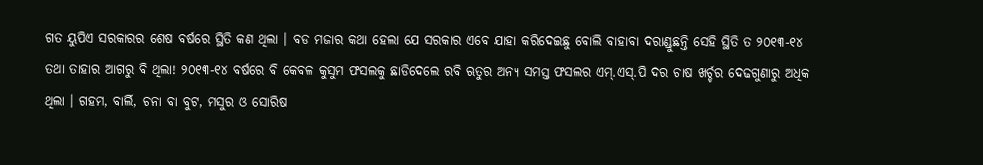ଗତ ୟୁପିଏ ସରକାରର ଶେଷ ବର୍ଷରେ ସ୍ଥିତି କଣ ଥିଲା । ବଡ ମଜାର କଥା ହେଲା ଯେ ସରକାର ଏବେ ଯାହା କରିଦେଇଛୁ ବୋଲି ବାହାବା ଦରାଣ୍ଡୁଛନ୍ତି ସେହି ସ୍ଥିତି ତ ୨୦୧୩-୧୪ ତଥା ତାହାର ଆଗରୁ ବି ଥିଲା! ୨୦୧୩-୧୪ ବର୍ଷରେ ବି କେବଳ କୁସୁମ ଫସଲକୁ ଛାଡିଦେଲେ ରବି ଋତୁର ଅନ୍ୟ ସମସ୍ତ ଫସଲର ଏମ୍.ଏସ୍.ପି ଦର ଚାଷ ଖର୍ଚ୍ଚର ଦେଢଗୁଣାରୁ ଅଧିକ ଥିଲା । ଗହମ, ବାର୍ଲି, ଚନା ବା ବୁଟ, ମସୁର ଓ ସୋରିଷ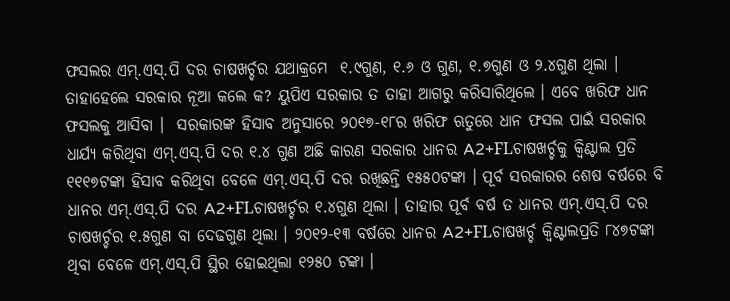ଫସଲର ଏମ୍.ଏସ୍.ପି ଦର ଚାଷଖର୍ଚ୍ଚର ଯଥାକ୍ରମେ  ୧.୯ଗୁଣ, ୧.୬ ଓ ଗୁଣ, ୧.୭ଗୁଣ ଓ ୨.୪ଗୁଣ ଥିଲା । ତାହାହେଲେ ସରକାର ନୂଆ କଲେ କ? ୟୁପିଏ ସରକାର ତ ତାହା ଆଗରୁ କରିସାରିଥିଲେ । ଏବେ ଖରିଫ ଧାନ ଫସଲକୁ ଆସିବା ।  ସରକାରଙ୍କ ହିସାବ ଅନୁସାରେ ୨୦୧୭-୧୮ର ଖରିଫ ଋତୁରେ ଧାନ ଫସଲ ପାଇଁ ସରକାର ଧାର୍ଯ୍ୟ କରିଥିବା ଏମ୍.ଏସ୍.ପି ଦର ୧.୪ ଗୁଣ ଅଛି କାରଣ ସରକାର ଧାନର A2+FLଚାଷଖର୍ଚ୍ଚକୁ କ୍ୱିଣ୍ଟାଲ ପ୍ରତି ୧୧୧୭ଟଙ୍କା ହିସାବ କରିଥିବା ବେଳେ ଏମ୍.ଏସ୍.ପି ଦର ରଖିଛନ୍ତି ୧୫୫୦ଟଙ୍କା । ପୂର୍ବ ସରକାରର ଶେଷ ବର୍ଷରେ ବି ଧାନର ଏମ୍.ଏସ୍.ପି ଦର A2+FLଚାଷଖର୍ଚ୍ଚର ୧.୪ଗୁଣ ଥିଲା । ତାହାର ପୂର୍ବ ବର୍ଷ ତ ଧାନର ଏମ୍.ଏସ୍.ପି ଦର ଚାଷଖର୍ଚ୍ଚର ୧.୫ଗୁଣ ବା ଦେଢଗୁଣ ଥିଲା । ୨୦୧୨-୧୩ ବର୍ଷରେ ଧାନର A2+FLଚାଷଖର୍ଚ୍ଚ କ୍ୱିଣ୍ଟାଲପ୍ରତି ୮୪୭ଟଙ୍କା ଥିବା ବେଳେ ଏମ୍.ଏସ୍.ପି ସ୍ଥିର ହୋଇଥିଲା ୧୨୫୦ ଟଙ୍କା ।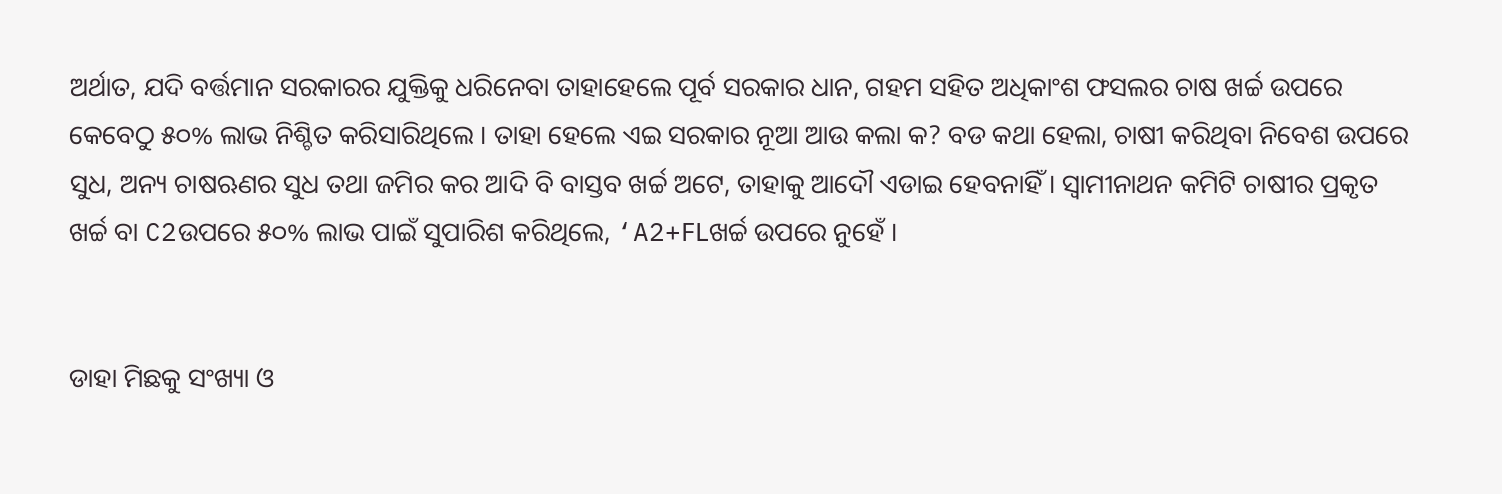ଅର୍ଥାତ, ଯଦି ବର୍ତ୍ତମାନ ସରକାରର ଯୁକ୍ତିକୁ ଧରିନେବା ତାହାହେଲେ ପୂର୍ବ ସରକାର ଧାନ, ଗହମ ସହିତ ଅଧିକାଂଶ ଫସଲର ଚାଷ ଖର୍ଚ୍ଚ ଉପରେ କେବେଠୁ ୫୦% ଲାଭ ନିଶ୍ଚିତ କରିସାରିଥିଲେ । ତାହା ହେଲେ ଏଇ ସରକାର ନୂଆ ଆଉ କଲା କ? ବଡ କଥା ହେଲା, ଚାଷୀ କରିଥିବା ନିବେଶ ଉପରେ ସୁଧ, ଅନ୍ୟ ଚାଷଋଣର ସୁଧ ତଥା ଜମିର କର ଆଦି ବି ବାସ୍ତବ ଖର୍ଚ୍ଚ ଅଟେ, ତାହାକୁ ଆଦୌ ଏଡାଇ ହେବନାହିଁ । ସ୍ୱାମୀନାଥନ କମିଟି ଚାଷୀର ପ୍ରକୃତ ଖର୍ଚ୍ଚ ବା C2ଉପରେ ୫୦% ଲାଭ ପାଇଁ ସୁପାରିଶ କରିଥିଲେ, ‘A2+FLଖର୍ଚ୍ଚ ଉପରେ ନୁହେଁ ।


ଡାହା ମିଛକୁ ସଂଖ୍ୟା ଓ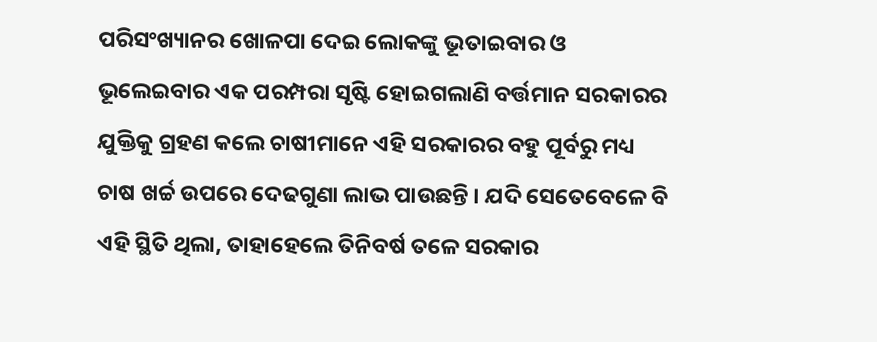ପରିସଂଖ୍ୟାନର ଖୋଳପା ଦେଇ ଲୋକଙ୍କୁ ଭୂତାଇବାର ଓ ଭୂଲେଇବାର ଏକ ପରମ୍ପରା ସୃଷ୍ଟି ହୋଇଗଲାଣି ବର୍ତ୍ତମାନ ସରକାରର ଯୁକ୍ତିକୁ ଗ୍ରହଣ କଲେ ଚାଷୀମାନେ ଏହି ସରକାରର ବହୁ ପୂର୍ବରୁ ମଧ୍ୟ ଚାଷ ଖର୍ଚ୍ଚ ଉପରେ ଦେଢଗୁଣା ଲାଭ ପାଉଛନ୍ତି । ଯଦି ସେତେବେଳେ ବି ଏହି ସ୍ଥିତି ଥିଲା, ତାହାହେଲେ ତିନିବର୍ଷ ତଳେ ସରକାର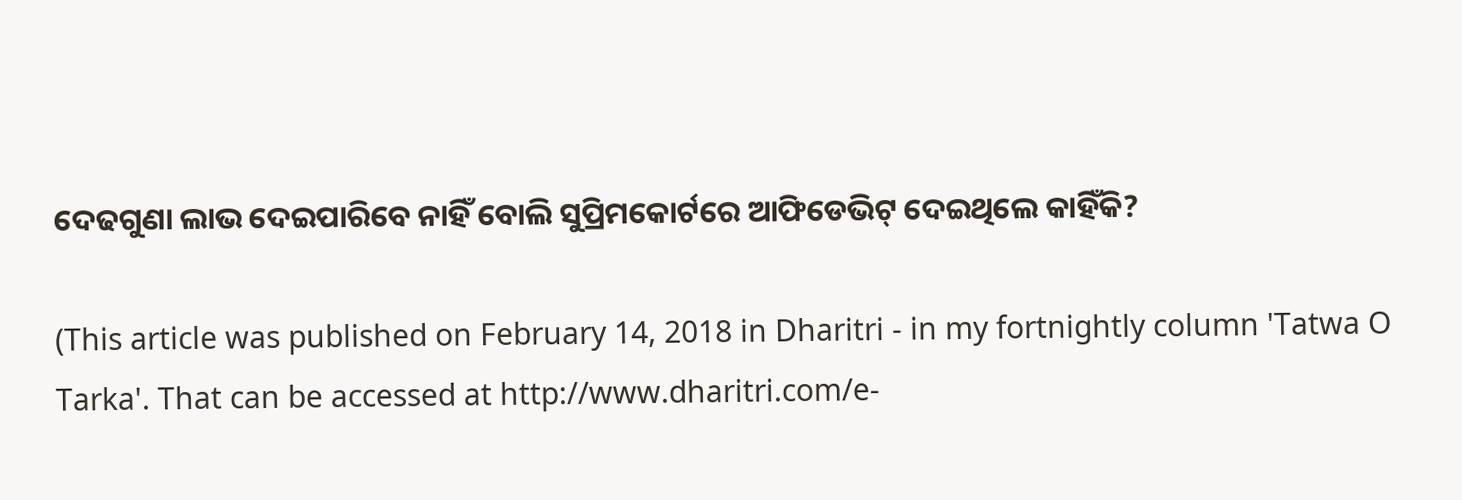ଦେଢଗୁଣା ଲାଭ ଦେଇପାରିବେ ନାହିଁ ବୋଲି ସୁପ୍ରିମକୋର୍ଟରେ ଆଫିଡେଭିଟ୍ ଦେଇଥିଲେ କାହିଁକି?

(This article was published on February 14, 2018 in Dharitri - in my fortnightly column 'Tatwa O Tarka'. That can be accessed at http://www.dharitri.com/e-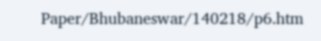Paper/Bhubaneswar/140218/p6.htm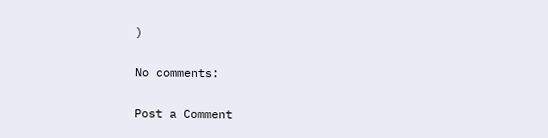)

No comments:

Post a Comment